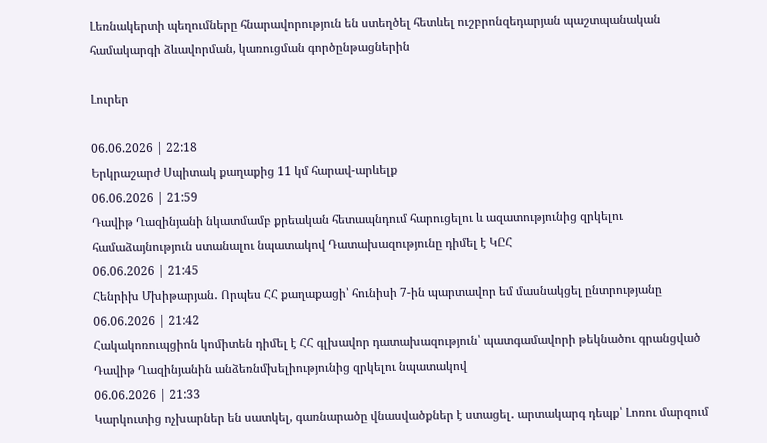Լեռնակերտի պեղումները հնարավորություն են ստեղծել հետևել ուշբրոնզեդարյան պաշտպանական համակարգի ձևավորման, կառուցման գործընթացներին

Լուրեր

06.06.2026 | 22:18
Երկրաշարժ Սպիտակ քաղաքից 11 կմ հարավ-արևելք
06.06.2026 | 21:59
Դավիթ Ղազինյանի նկատմամբ քրեական հետապնդում հարուցելու և ազատությունից զրկելու համաձայնություն ստանալու նպատակով Դատախազությունը դիմել է ԿԸՀ
06.06.2026 | 21:45
Հենրիխ Մխիթարյան․ Որպես ՀՀ քաղաքացի՝ հունիսի 7-ին պարտավոր եմ մասնակցել ընտրությանը
06.06.2026 | 21:42
Հակակոռուպցիոն կոմիտեն դիմել է ՀՀ գլխավոր դատախազություն՝ պատգամավորի թեկնածու գրանցված Դավիթ Ղազինյանին անձեռնմխելիությունից զրկելու նպատակով
06.06.2026 | 21:33
Կարկուտից ոչխարներ են սատկել, գառնարածը վնասվածքներ է ստացել․ արտակարգ դեպք՝ Լոռու մարզում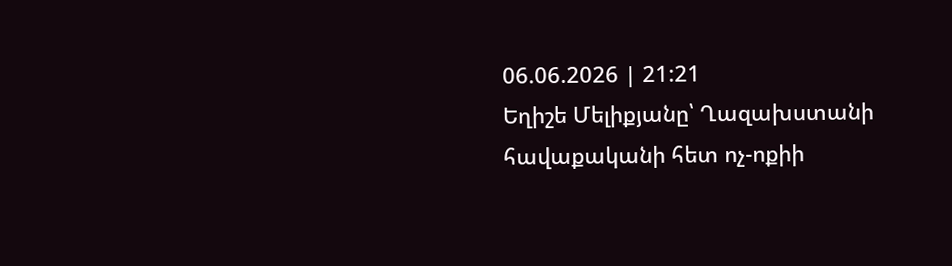06.06.2026 | 21:21
Եղիշե Մելիքյանը՝ Ղազախստանի հավաքականի հետ ոչ-ոքիի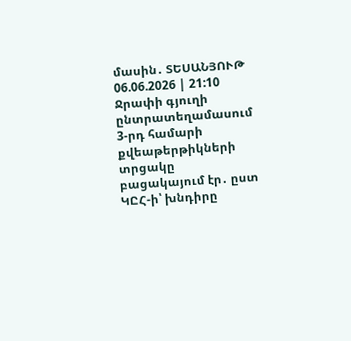մասին․ ՏԵՍԱՆՅՈՒԹ
06.06.2026 | 21:10
Ջրափի գյուղի ընտրատեղամասում 3-րդ համարի քվեաթերթիկների տրցակը բացակայում էր․ ըստ ԿԸՀ-ի՝ խնդիրը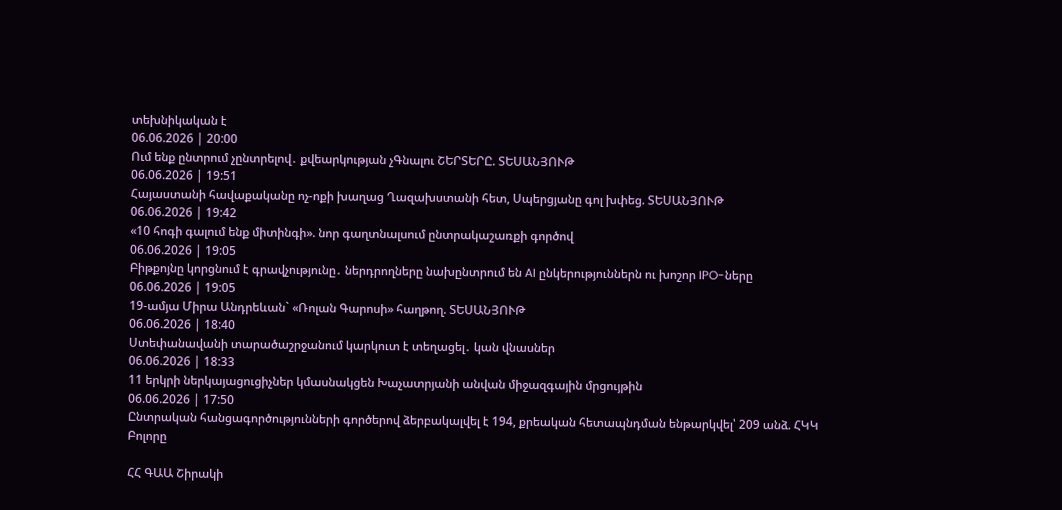տեխնիկական է
06.06.2026 | 20:00
Ում ենք ընտրում չընտրելով․ քվեարկության չԳնալու ՇԵՐՏԵՐԸ. ՏԵՍԱՆՅՈՒԹ
06.06.2026 | 19:51
Հայաստանի հավաքականը ոչ-ոքի խաղաց Ղազախստանի հետ, Սպերցյանը գոլ խփեց. ՏԵՍԱՆՅՈՒԹ
06.06.2026 | 19:42
«10 հոգի գալում ենք միտինգի». նոր գաղտնալսում ընտրակաշառքի գործով
06.06.2026 | 19:05
Բիթքոյնը կորցնում է գրավչությունը․ ներդրողները նախընտրում են AI ընկերություններն ու խոշոր IPO-ները
06.06.2026 | 19:05
19-ամյա Միրա Անդրեևան` «Ռոլան Գարոսի» հաղթող. ՏԵՍԱՆՅՈՒԹ
06.06.2026 | 18:40
Ստեփանավանի տարածաշրջանում կարկուտ է տեղացել․ կան վնասներ
06.06.2026 | 18:33
11 երկրի ներկայացուցիչներ կմասնակցեն Խաչատրյանի անվան միջազգային մրցույթին
06.06.2026 | 17:50
Ընտրական հանցագործությունների գործերով ձերբակալվել է 194, քրեական հետապնդման ենթարկվել՝ 209 անձ. ՀԿԿ
Բոլորը

ՀՀ ԳԱԱ Շիրակի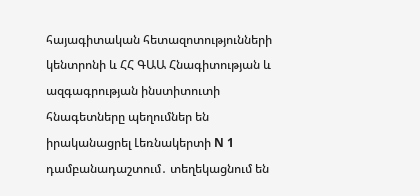հայագիտական հետազոտությունների կենտրոնի և ՀՀ ԳԱԱ Հնագիտության և ազգագրության ինստիտուտի հնագետները պեղումներ են իրականացրել Լեռնակերտի N 1 դամբանադաշտում․ տեղեկացնում են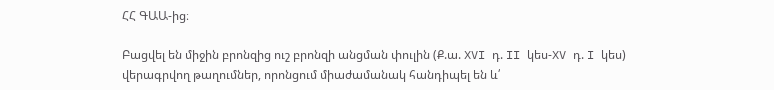ՀՀ ԳԱԱ-ից։

Բացվել են միջին բրոնզից ուշ բրոնզի անցման փուլին (Ք.ա. XVI դ. II կես-XV դ. I կես) վերագրվող թաղումներ, որոնցում միաժամանակ հանդիպել են և՛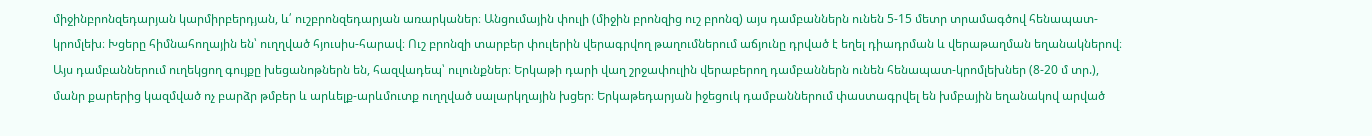միջինբրոնզեդարյան կարմիրբերդյան, և՛ ուշբրոնզեդարյան առարկաներ։ Անցումային փուլի (միջին բրոնզից ուշ բրոնզ) այս դամբաններն ունեն 5-15 մետր տրամագծով հենապատ-կրոմլեխ։ Խցերը հիմնահողային են՝ ուղղված հյուսիս-հարավ։ Ուշ բրոնզի տարբեր փուլերին վերագրվող թաղումներում աճյունը դրված է եղել դիադրման և վերաթաղման եղանակներով։ Այս դամբաններում ուղեկցող գույքը խեցանոթներն են, հազվադեպ՝ ուլունքներ։ Երկաթի դարի վաղ շրջափուլին վերաբերող դամբաններն ունեն հենապատ-կրոմլեխներ (8-20 մ տր.), մանր քարերից կազմված ոչ բարձր թմբեր և արևելք-արևմուտք ուղղված սալարկղային խցեր։ Երկաթեդարյան իջեցուկ դամբաններում փաստագրվել են խմբային եղանակով արված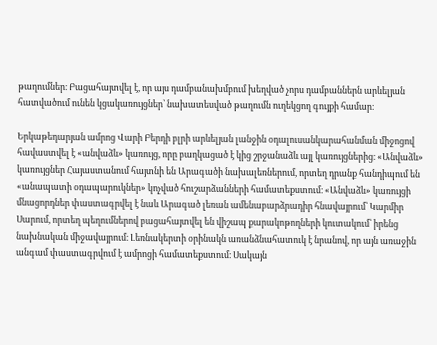թաղումներ։ Բացահայտվել է, որ այս դամբանախմբում խեղված չորս դամբաններն արևելյան հատվածում ունեն կցակառույցներ՝ նախատեսված թաղումն ուղեկցող գույքի համար։

Երկաթեդարյան ամրոց Վարի Բերդի բլրի արևելյան լանջին օդալուսանկարահանման միջոցով հավաստվել է «անվաձև» կառույց, որը բաղկացած է կից շրջանաձև այլ կառույցներից։ «Անվաձև» կառույցներ Հայաստանում հայտնի են Արագածի նախալեռներում, որտեղ դրանք հանդիպում են «անապատի օդապարուկներ» կոչված հուշարձանների համատեքստում։ «Անվաձև» կառույցի մնացորդներ փաստագրվել է նաև Արագած լեռան ամենաբարձրադիր հնավայրում՝ Կարմիր Սարում, որտեղ պեղումներով բացահայտվել են վիշապ քարակոթողների կուտակում՝ իրենց նախնական միջավայրում։ Լեռնակերտի օրինակն առանձնահատուկ է նրանով, որ այն առաջին անգամ փաստագրվում է ամրոցի համատեքստում։ Սակայն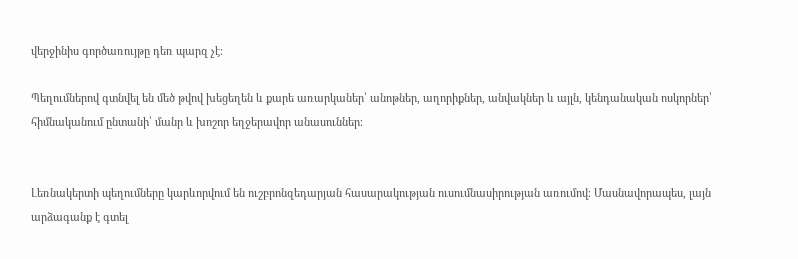վերջինիս գործառույթը դեռ պարզ չէ։

Պեղումներով գտնվել են մեծ թվով խեցեղեն և քարե առարկաներ՝ անոթներ, աղորիքներ, անվակներ և այլն, կենդանական ոսկորներ՝ հիմնականում ընտանի՝ մանր և խոշոր եղջերավոր անասուններ։


Լեռնակերտի պեղումները կարևորվում են ուշբրոնզեդարյան հասարակության ուսումնասիրության առումով։ Մասնավորապես, լայն արձագանք է գտել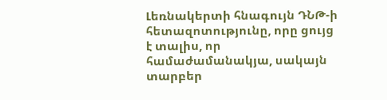Լեռնակերտի հնագույն ԴՆԹ-ի հետազոտությունը, որը ցույց է տալիս, որ համաժամանակյա, սակայն տարբեր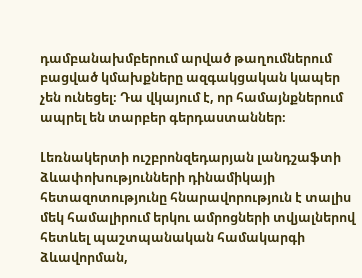դամբանախմբերում արված թաղումներում բացված կմախքները ազգակցական կապեր չեն ունեցել։ Դա վկայում է, որ համայնքներում ապրել են տարբեր գերդաստաններ։

Լեռնակերտի ուշբրոնզեդարյան լանդշաֆտի ձևափոխությունների դինամիկայի հետազոտությունը հնարավորություն է տալիս մեկ համալիրում երկու ամրոցների տվյալներով հետևել պաշտպանական համակարգի ձևավորման,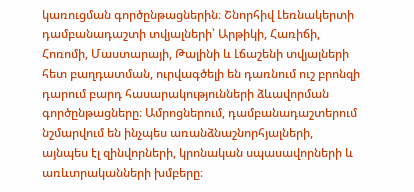կառուցման գործընթացներին։ Շնորհիվ Լեռնակերտի դամբանադաշտի տվյալների՝ Արթիկի, Հառիճի, Հոռոմի, Մաստարայի, Թալինի և Լճաշենի տվյալների հետ բաղդատման, ուրվագծելի են դառնում ուշ բրոնզի դարում բարդ հասարակությունների ձևավորման գործընթացները։ Ամրոցներում, դամբանադաշտերում նշմարվում են ինչպես առանձնաշնորհյալների, այնպես էլ զինվորների, կրոնական սպասավորների և առևտրականների խմբերը։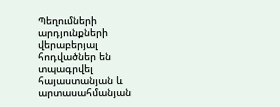Պեղումների արդյունքների վերաբերյալ հոդվածներ են տպագրվել հայաստանյան և արտասահմանյան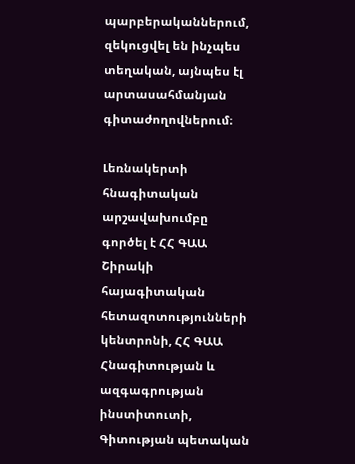պարբերականներում, զեկուցվել են ինչպես տեղական, այնպես էլ արտասահմանյան գիտաժողովներում։

Լեռնակերտի հնագիտական արշավախումբը գործել է ՀՀ ԳԱԱ Շիրակի հայագիտական հետազոտությունների կենտրոնի, ՀՀ ԳԱԱ Հնագիտության և ազգագրության ինստիտուտի, Գիտության պետական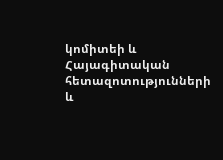կոմիտեի և Հայագիտական հետազոտությունների և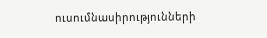ուսումնասիրությունների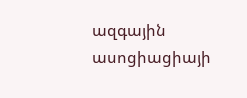ազգային ասոցիացիայի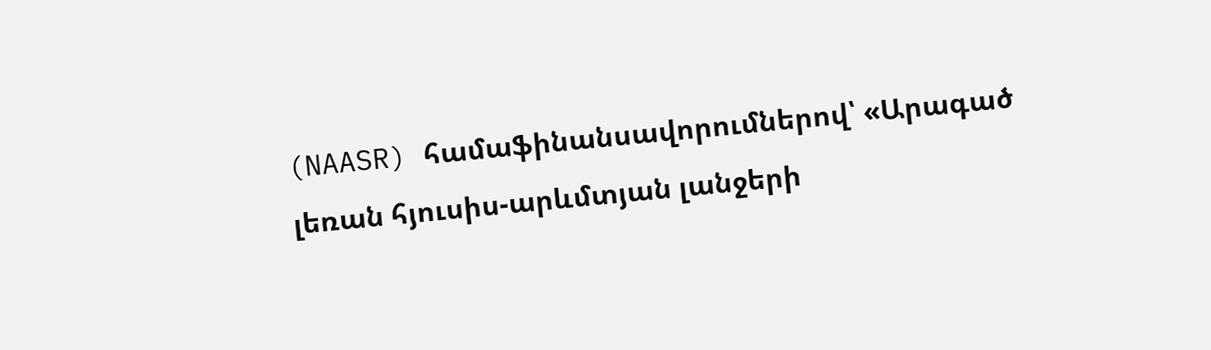(NAASR) համաֆինանսավորումներով՝ «Արագած լեռան հյուսիս-արևմտյան լանջերի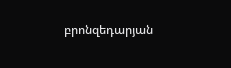բրոնզեդարյան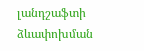լանդշաֆտի ձևափոխման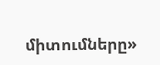միտումները»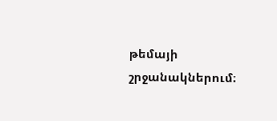թեմայի շրջանակներում։